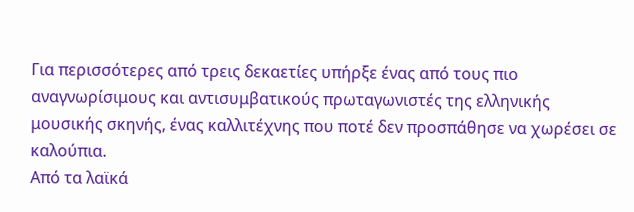Για περισσότερες από τρεις δεκαετίες υπήρξε ένας από τους πιο αναγνωρίσιμους και αντισυμβατικούς πρωταγωνιστές της ελληνικής μουσικής σκηνής, ένας καλλιτέχνης που ποτέ δεν προσπάθησε να χωρέσει σε καλούπια.
Από τα λαϊκά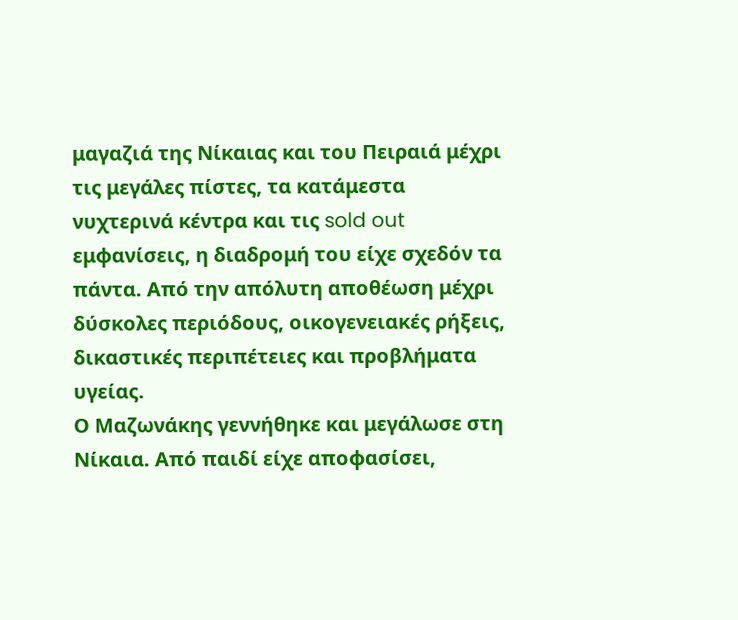μαγαζιά της Νίκαιας και του Πειραιά μέχρι τις μεγάλες πίστες, τα κατάμεστα νυχτερινά κέντρα και τις sold out εμφανίσεις, η διαδρομή του είχε σχεδόν τα πάντα. Από την απόλυτη αποθέωση μέχρι δύσκολες περιόδους, οικογενειακές ρήξεις, δικαστικές περιπέτειες και προβλήματα υγείας.
Ο Μαζωνάκης γεννήθηκε και μεγάλωσε στη Νίκαια. Από παιδί είχε αποφασίσει,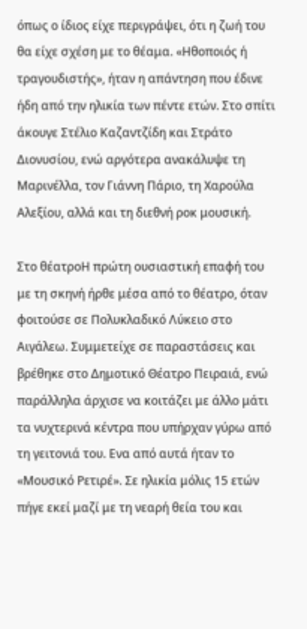όπως ο ίδιος είχε περιγράψει, ότι η ζωή του θα είχε σχέση με το θέαμα. «Ηθοποιός ή τραγουδιστής», ήταν η απάντηση που έδινε ήδη από την ηλικία των πέντε ετών. Στο σπίτι άκουγε Στέλιο Καζαντζίδη και Στράτο Διονυσίου, ενώ αργότερα ανακάλυψε τη Μαρινέλλα, τον Γιάννη Πάριο, τη Χαρούλα Αλεξίου, αλλά και τη διεθνή ροκ μουσική.

Στο θέατροΗ πρώτη ουσιαστική επαφή του με τη σκηνή ήρθε μέσα από το θέατρο, όταν φοιτούσε σε Πολυκλαδικό Λύκειο στο Αιγάλεω. Συμμετείχε σε παραστάσεις και βρέθηκε στο Δημοτικό Θέατρο Πειραιά, ενώ παράλληλα άρχισε να κοιτάζει με άλλο μάτι τα νυχτερινά κέντρα που υπήρχαν γύρω από τη γειτονιά του. Ενα από αυτά ήταν το «Μουσικό Ρετιρέ». Σε ηλικία μόλις 15 ετών πήγε εκεί μαζί με τη νεαρή θεία του και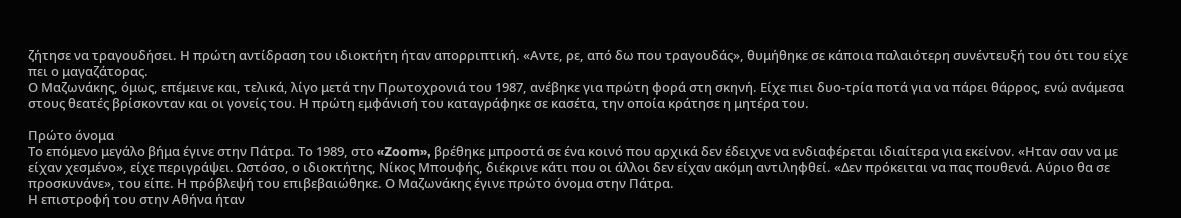ζήτησε να τραγουδήσει. Η πρώτη αντίδραση του ιδιοκτήτη ήταν απορριπτική. «Αντε, ρε, από δω που τραγουδάς», θυμήθηκε σε κάποια παλαιότερη συνέντευξή του ότι του είχε πει ο μαγαζάτορας.
Ο Μαζωνάκης, όμως, επέμεινε και, τελικά, λίγο μετά την Πρωτοχρονιά του 1987, ανέβηκε για πρώτη φορά στη σκηνή. Είχε πιει δυο-τρία ποτά για να πάρει θάρρος, ενώ ανάμεσα στους θεατές βρίσκονταν και οι γονείς του. Η πρώτη εμφάνισή του καταγράφηκε σε κασέτα, την οποία κράτησε η μητέρα του.

Πρώτο όνομα
Το επόμενο μεγάλο βήμα έγινε στην Πάτρα. Το 1989, στο «Zoom», βρέθηκε μπροστά σε ένα κοινό που αρχικά δεν έδειχνε να ενδιαφέρεται ιδιαίτερα για εκείνον. «Ηταν σαν να με είχαν χεσμένο», είχε περιγράψει. Ωστόσο, ο ιδιοκτήτης, Νίκος Μπουφής, διέκρινε κάτι που οι άλλοι δεν είχαν ακόμη αντιληφθεί. «Δεν πρόκειται να πας πουθενά. Αύριο θα σε προσκυνάνε», του είπε. Η πρόβλεψή του επιβεβαιώθηκε. Ο Μαζωνάκης έγινε πρώτο όνομα στην Πάτρα.
Η επιστροφή του στην Αθήνα ήταν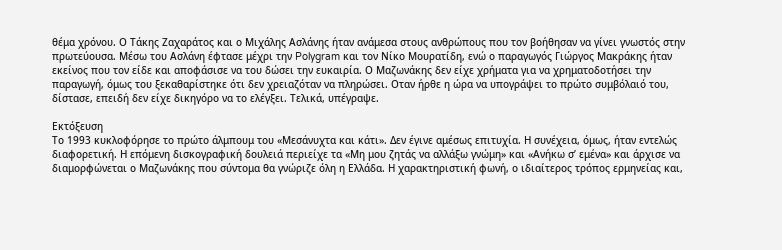θέμα χρόνου. Ο Τάκης Ζαχαράτος και ο Μιχάλης Ασλάνης ήταν ανάμεσα στους ανθρώπους που τον βοήθησαν να γίνει γνωστός στην πρωτεύουσα. Μέσω του Ασλάνη έφτασε μέχρι την Polygram και τον Νίκο Μουρατίδη, ενώ ο παραγωγός Γιώργος Μακράκης ήταν εκείνος που τον είδε και αποφάσισε να του δώσει την ευκαιρία. Ο Μαζωνάκης δεν είχε χρήματα για να χρηματοδοτήσει την παραγωγή, όμως του ξεκαθαρίστηκε ότι δεν χρειαζόταν να πληρώσει. Οταν ήρθε η ώρα να υπογράψει το πρώτο συμβόλαιό του, δίστασε, επειδή δεν είχε δικηγόρο να το ελέγξει. Τελικά, υπέγραψε.

Εκτόξευση
Το 1993 κυκλοφόρησε το πρώτο άλμπουμ του «Μεσάνυχτα και κάτι». Δεν έγινε αμέσως επιτυχία. Η συνέχεια, όμως, ήταν εντελώς διαφορετική. Η επόμενη δισκογραφική δουλειά περιείχε τα «Μη μου ζητάς να αλλάξω γνώμη» και «Ανήκω σ’ εμένα» και άρχισε να διαμορφώνεται ο Μαζωνάκης που σύντομα θα γνώριζε όλη η Ελλάδα. Η χαρακτηριστική φωνή, ο ιδιαίτερος τρόπος ερμηνείας και,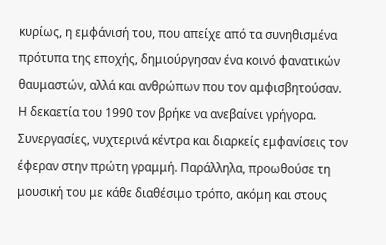κυρίως, η εμφάνισή του, που απείχε από τα συνηθισμένα πρότυπα της εποχής, δημιούργησαν ένα κοινό φανατικών θαυμαστών, αλλά και ανθρώπων που τον αμφισβητούσαν.
Η δεκαετία του 1990 τον βρήκε να ανεβαίνει γρήγορα. Συνεργασίες, νυχτερινά κέντρα και διαρκείς εμφανίσεις τον έφεραν στην πρώτη γραμμή. Παράλληλα, προωθούσε τη μουσική του με κάθε διαθέσιμο τρόπο, ακόμη και στους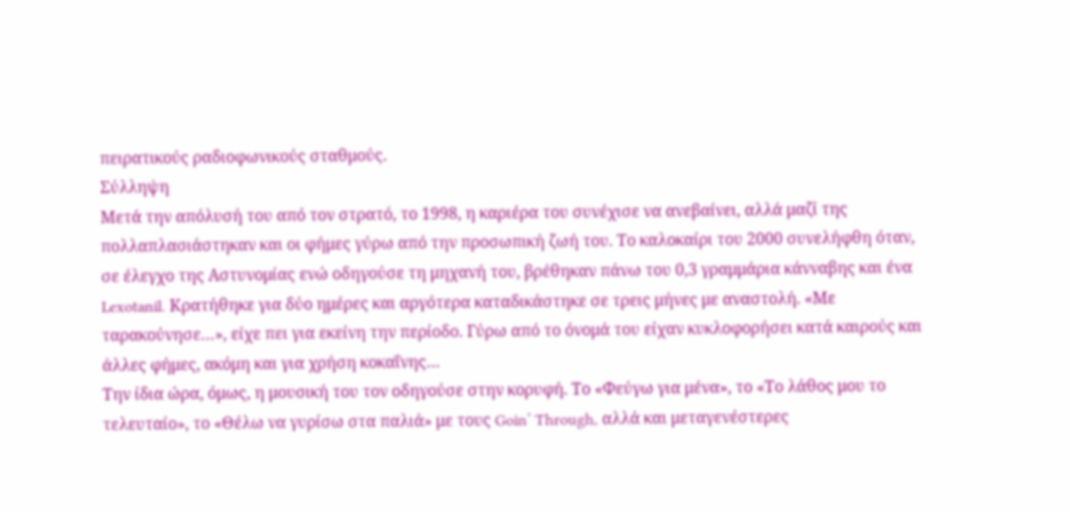πειρατικούς ραδιοφωνικούς σταθμούς.
Σύλληψη
Μετά την απόλυσή του από τον στρατό, το 1998, η καριέρα του συνέχισε να ανεβαίνει, αλλά μαζί της πολλαπλασιάστηκαν και οι φήμες γύρω από την προσωπική ζωή του. Το καλοκαίρι του 2000 συνελήφθη όταν, σε έλεγχο της Αστυνομίας ενώ οδηγούσε τη μηχανή του, βρέθηκαν πάνω του 0,3 γραμμάρια κάνναβης και ένα Lexotanil. Κρατήθηκε για δύο ημέρες και αργότερα καταδικάστηκε σε τρεις μήνες με αναστολή. «Με ταρακούνησε…», είχε πει για εκείνη την περίοδο. Γύρω από το όνομά του είχαν κυκλοφορήσει κατά καιρούς και άλλες φήμες, ακόμη και για χρήση κοκαΐνης…
Την ίδια ώρα, όμως, η μουσική του τον οδηγούσε στην κορυφή. Το «Φεύγω για μένα», το «Το λάθος μου το τελευταίο», το «Θέλω να γυρίσω στα παλιά» με τους Goin’ Through, αλλά και μεταγενέστερες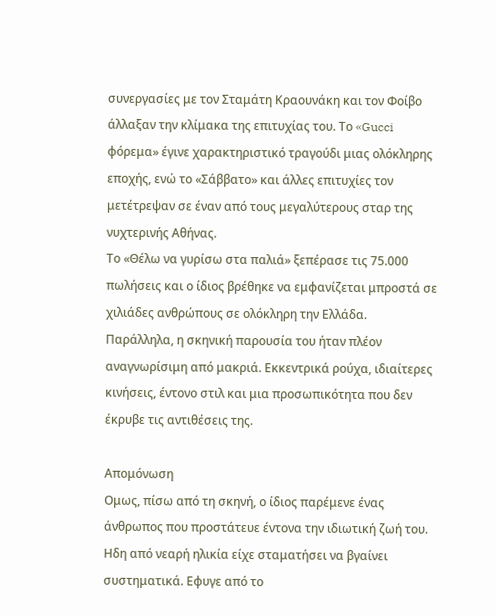συνεργασίες με τον Σταμάτη Κραουνάκη και τον Φοίβο άλλαξαν την κλίμακα της επιτυχίας του. Το «Gucci φόρεμα» έγινε χαρακτηριστικό τραγούδι μιας ολόκληρης εποχής, ενώ το «Σάββατο» και άλλες επιτυχίες τον μετέτρεψαν σε έναν από τους μεγαλύτερους σταρ της νυχτερινής Αθήνας.
Το «Θέλω να γυρίσω στα παλιά» ξεπέρασε τις 75.000 πωλήσεις και ο ίδιος βρέθηκε να εμφανίζεται μπροστά σε χιλιάδες ανθρώπους σε ολόκληρη την Ελλάδα. Παράλληλα, η σκηνική παρουσία του ήταν πλέον αναγνωρίσιμη από μακριά. Εκκεντρικά ρούχα, ιδιαίτερες κινήσεις, έντονο στιλ και μια προσωπικότητα που δεν έκρυβε τις αντιθέσεις της.

Απομόνωση
Ομως, πίσω από τη σκηνή, ο ίδιος παρέμενε ένας άνθρωπος που προστάτευε έντονα την ιδιωτική ζωή του. Ηδη από νεαρή ηλικία είχε σταματήσει να βγαίνει συστηματικά. Εφυγε από το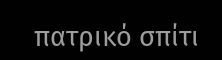πατρικό σπίτι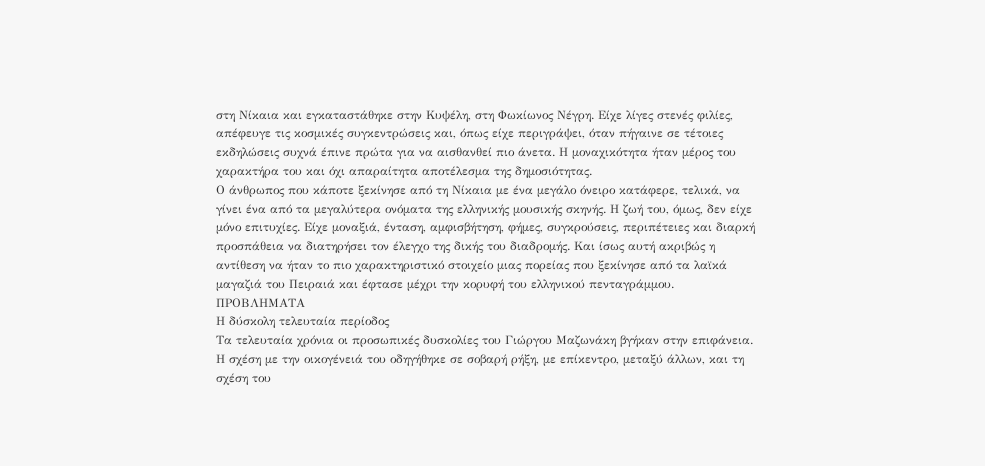στη Νίκαια και εγκαταστάθηκε στην Κυψέλη, στη Φωκίωνος Νέγρη. Είχε λίγες στενές φιλίες, απέφευγε τις κοσμικές συγκεντρώσεις και, όπως είχε περιγράψει, όταν πήγαινε σε τέτοιες εκδηλώσεις συχνά έπινε πρώτα για να αισθανθεί πιο άνετα. Η μοναχικότητα ήταν μέρος του χαρακτήρα του και όχι απαραίτητα αποτέλεσμα της δημοσιότητας.
Ο άνθρωπος που κάποτε ξεκίνησε από τη Νίκαια με ένα μεγάλο όνειρο κατάφερε, τελικά, να γίνει ένα από τα μεγαλύτερα ονόματα της ελληνικής μουσικής σκηνής. Η ζωή του, όμως, δεν είχε μόνο επιτυχίες. Είχε μοναξιά, ένταση, αμφισβήτηση, φήμες, συγκρούσεις, περιπέτειες και διαρκή προσπάθεια να διατηρήσει τον έλεγχο της δικής του διαδρομής. Και ίσως αυτή ακριβώς η αντίθεση να ήταν το πιο χαρακτηριστικό στοιχείο μιας πορείας που ξεκίνησε από τα λαϊκά μαγαζιά του Πειραιά και έφτασε μέχρι την κορυφή του ελληνικού πενταγράμμου.
ΠΡΟΒΛΗΜΑΤΑ
Η δύσκολη τελευταία περίοδος
Τα τελευταία χρόνια οι προσωπικές δυσκολίες του Γιώργου Μαζωνάκη βγήκαν στην επιφάνεια. Η σχέση με την οικογένειά του οδηγήθηκε σε σοβαρή ρήξη, με επίκεντρο, μεταξύ άλλων, και τη σχέση του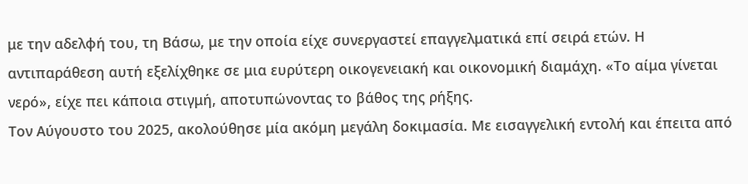με την αδελφή του, τη Βάσω, με την οποία είχε συνεργαστεί επαγγελματικά επί σειρά ετών. Η αντιπαράθεση αυτή εξελίχθηκε σε μια ευρύτερη οικογενειακή και οικονομική διαμάχη. «Το αίμα γίνεται νερό», είχε πει κάποια στιγμή, αποτυπώνοντας το βάθος της ρήξης.
Τον Αύγουστο του 2025, ακολούθησε μία ακόμη μεγάλη δοκιμασία. Με εισαγγελική εντολή και έπειτα από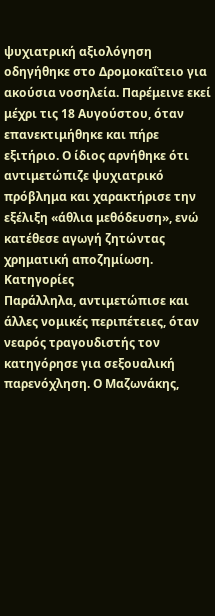ψυχιατρική αξιολόγηση οδηγήθηκε στο Δρομοκαΐτειο για ακούσια νοσηλεία. Παρέμεινε εκεί μέχρι τις 18 Αυγούστου, όταν επανεκτιμήθηκε και πήρε εξιτήριο. Ο ίδιος αρνήθηκε ότι αντιμετώπιζε ψυχιατρικό πρόβλημα και χαρακτήρισε την εξέλιξη «άθλια μεθόδευση», ενώ κατέθεσε αγωγή ζητώντας χρηματική αποζημίωση.
Κατηγορίες
Παράλληλα, αντιμετώπισε και άλλες νομικές περιπέτειες, όταν νεαρός τραγουδιστής τον κατηγόρησε για σεξουαλική παρενόχληση. Ο Μαζωνάκης,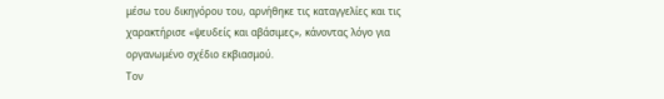μέσω του δικηγόρου του, αρνήθηκε τις καταγγελίες και τις χαρακτήρισε «ψευδείς και αβάσιμες», κάνοντας λόγο για οργανωμένο σχέδιο εκβιασμού.
Τον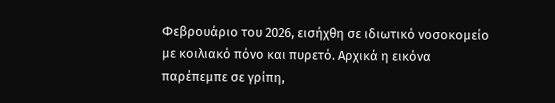Φεβρουάριο του 2026, εισήχθη σε ιδιωτικό νοσοκομείο με κοιλιακό πόνο και πυρετό. Αρχικά η εικόνα παρέπεμπε σε γρίπη,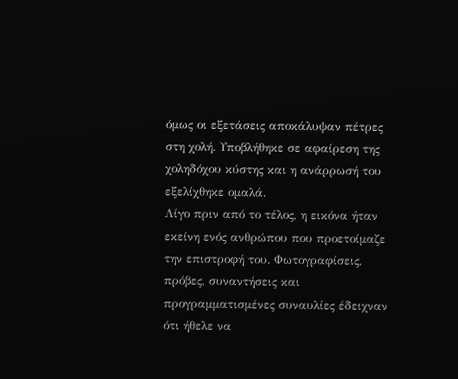όμως οι εξετάσεις αποκάλυψαν πέτρες στη χολή. Υποβλήθηκε σε αφαίρεση της χοληδόχου κύστης και η ανάρρωσή του εξελίχθηκε ομαλά.
Λίγο πριν από το τέλος, η εικόνα ήταν εκείνη ενός ανθρώπου που προετοίμαζε την επιστροφή του. Φωτογραφίσεις, πρόβες, συναντήσεις και προγραμματισμένες συναυλίες έδειχναν ότι ήθελε να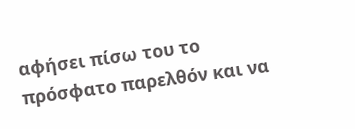αφήσει πίσω του το πρόσφατο παρελθόν και να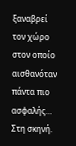ξαναβρεί τον χώρο στον οποίο αισθανόταν πάντα πιο ασφαλής… Στη σκηνή.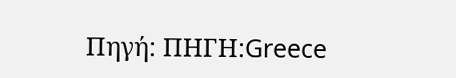Πηγή: ΠΗΓΗ:Greece